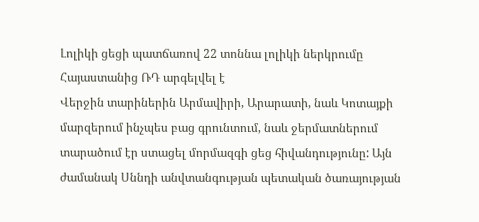Լոլիկի ցեցի պատճառով 22 տոննա լոլիկի ներկրումը Հայաստանից ՌԴ արգելվել է
Վերջին տարիներին Արմավիրի, Արարատի, նաև Կոտայքի մարզերում ինչպես բաց գրունտում, նաև ջերմատներում տարածում էր ստացել մորմազգի ցեց հիվանդությունը: Այն ժամանակ Սննդի անվտանգության պետական ծառայության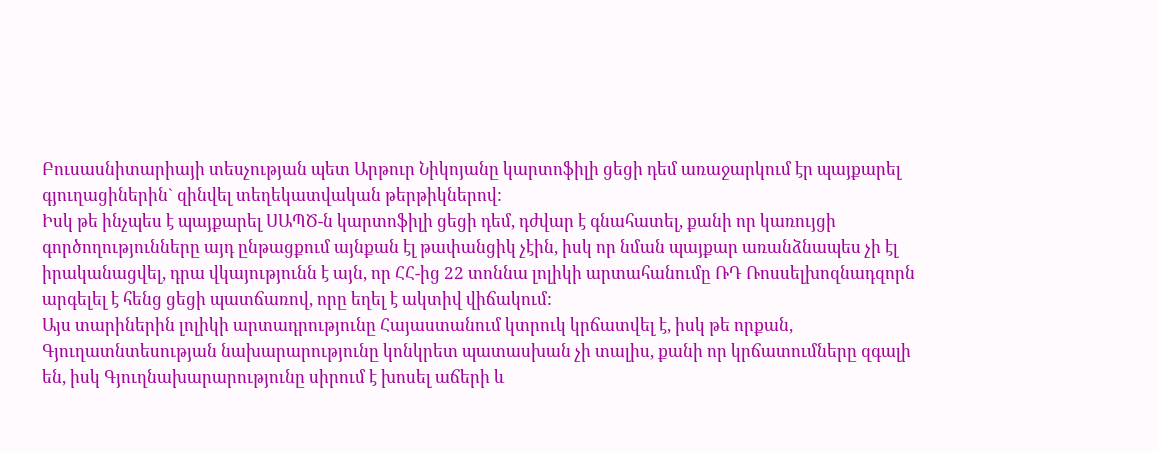Բուսասնիտարիայի տեսչության պետ Արթուր Նիկոյանը կարտոֆիլի ցեցի դեմ առաջարկում էր պայքարել գյուղացիներին` զինվել տեղեկատվական թերթիկներով:
Իսկ թե ինչպես է պայքարել ՍԱՊԾ-ն կարտոֆիլի ցեցի դեմ, դժվար է գնահատել, քանի որ կառույցի գործողությունները այդ ընթացքում այնքան էլ թափանցիկ չէին, իսկ որ նման պայքար առանձնապես չի էլ իրականացվել, դրա վկայությունն է այն, որ ՀՀ-ից 22 տոննա լոլիկի արտահանումը ՌԴ Ռոսսելխոզնադզորն արգելել է հենց ցեցի պատճառով, որը եղել է ակտիվ վիճակում:
Այս տարիներին լոլիկի արտադրությունը Հայաստանում կտրուկ կրճատվել է, իսկ թե որքան, Գյուղատնտեսության նախարարությունը կոնկրետ պատասխան չի տալիս, քանի որ կրճատումները զգալի են, իսկ Գյուղնախարարությունը սիրում է խոսել աճերի և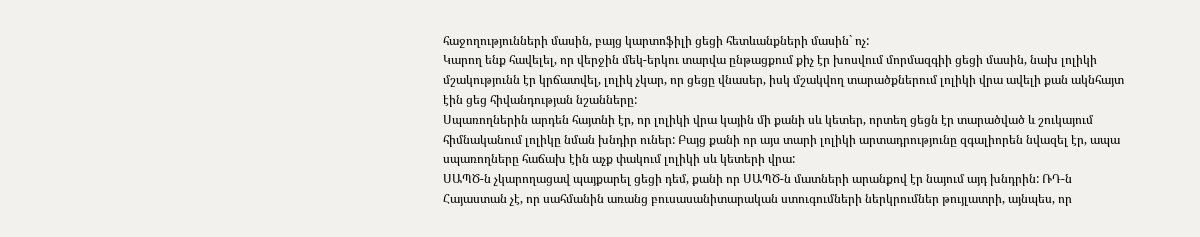հաջողությունների մասին, բայց կարտոֆիլի ցեցի հետևանքների մասին` ոչ:
Կարող ենք հավելել, որ վերջին մեկ-երկու տարվա ընթացքում քիչ էր խոսվում մորմազգիի ցեցի մասին, նախ լոլիկի մշակությունն էր կրճատվել, լոլիկ չկար, որ ցեցը վնասեր, իսկ մշակվող տարածքներում լոլիկի վրա ավելի քան ակնհայտ էին ցեց հիվանդության նշանները:
Սպառողներին արդեն հայտնի էր, որ լոլիկի վրա կային մի քանի սև կետեր, որտեղ ցեցն էր տարածված և շուկայում հիմնականում լոլիկը նման խնդիր ուներ: Բայց քանի որ այս տարի լոլիկի արտադրությունը զգալիորեն նվազել էր, ապա սպառողները հաճախ էին աչք փակում լոլիկի սև կետերի վրա:
ՍԱՊԾ-ն չկարողացավ պայքարել ցեցի դեմ, քանի որ ՍԱՊԾ-ն մատների արանքով էր նայում այդ խնդրին: ՌԴ-ն Հայաստան չէ, որ սահմանին առանց բուսասանիտարական ստուգումների ներկրումներ թույլատրի, այնպես, որ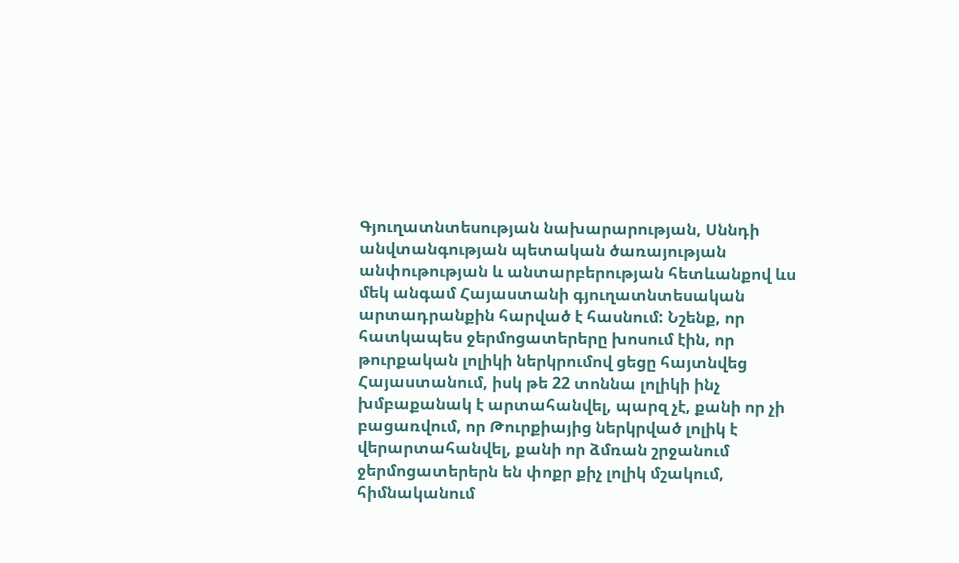Գյուղատնտեսության նախարարության, Սննդի անվտանգության պետական ծառայության անփութության և անտարբերության հետևանքով ևս մեկ անգամ Հայաստանի գյուղատնտեսական արտադրանքին հարված է հասնում: Նշենք, որ հատկապես ջերմոցատերերը խոսում էին, որ թուրքական լոլիկի ներկրումով ցեցը հայտնվեց Հայաստանում, իսկ թե 22 տոննա լոլիկի ինչ խմբաքանակ է արտահանվել, պարզ չէ, քանի որ չի բացառվում, որ Թուրքիայից ներկրված լոլիկ է վերարտահանվել, քանի որ ձմռան շրջանում ջերմոցատերերն են փոքր քիչ լոլիկ մշակում, հիմնականում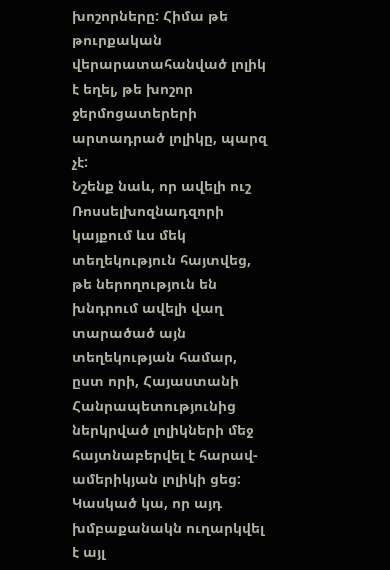խոշորները: Հիմա թե թուրքական վերարատահանված լոլիկ է եղել, թե խոշոր ջերմոցատերերի արտադրած լոլիկը, պարզ չէ:
Նշենք նաև, որ ավելի ուշ Ռոսսելխոզնադզորի կայքում ևս մեկ տեղեկություն հայտվեց, թե ներողություն են խնդրում ավելի վաղ տարածած այն տեղեկության համար, ըստ որի, Հայաստանի Հանրապետությունից ներկրված լոլիկների մեջ հայտնաբերվել է հարավ-ամերիկյան լոլիկի ցեց: Կասկած կա, որ այդ խմբաքանակն ուղարկվել է այլ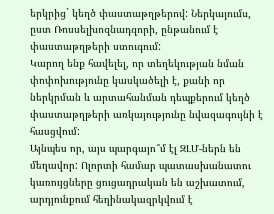երկրից` կեղծ փաստաթղթերով: Ներկայումս, ըստ Ռոսսելխոզնադզորի, ընթանում է փաստաթղթերի ստուգում:
Կարող ենք հավելել, որ տեղեկության նման փոփոխությունը կասկածելի է, քանի որ ներկրման և արտահանման դեպքերում կեղծ փաստաթղթերի առկայությունը նվազագույնի է հասցվում:
Այնպես որ, այս պարգայո՞մ էլ ԶԼՄ-ներն են մեղավոր: Ոլորտի համար պատասխանատու կառույցները ցուցադրական են աշխատում, արդյունքում հեղինակազրկվում է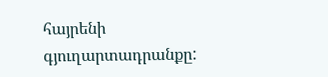հայրենի գյուղարտադրանքը: